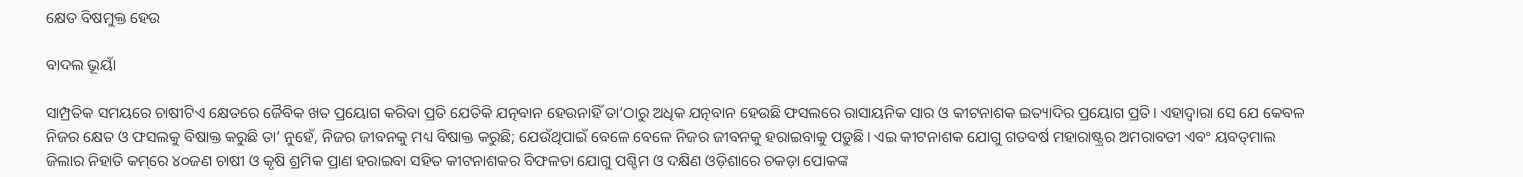କ୍ଷେତ ବିଷମୁକ୍ତ ହେଉ

ବାଦଲ ଭୂୟାଁ

ସାମ୍ପ୍ରତିକ ସମୟରେ ଚାଷୀଟିଏ କ୍ଷେତରେ ଜୈବିକ ଖତ ପ୍ରୟୋଗ କରିବା ପ୍ରତି ଯେତିକି ଯତ୍ନବାନ ହେଉନାହିଁ ତା’ଠାରୁ ଅଧିକ ଯତ୍ନବାନ ହେଉଛି ଫସଲରେ ରାସାୟନିକ ସାର ଓ କୀଟନାଶକ ଇତ୍ୟାଦିର ପ୍ରୟୋଗ ପ୍ରତି। ଏହାଦ୍ୱାରା ସେ ଯେ କେବଳ ନିଜର କ୍ଷେତ ଓ ଫସଲକୁ ବିଷାକ୍ତ କରୁଛି ତା’ ନୁହେଁ, ନିଜର ଜୀବନକୁ ମଧ୍ୟ ବିଷାକ୍ତ କରୁଛି; ଯେଉଁଥିପାଇଁ ବେଳେ ବେଳେ ନିଜର ଜୀବନକୁ ହରାଇବାକୁ ପଡ଼ୁଛି। ଏଇ କୀଟନାଶକ ଯୋଗୁ ଗତବର୍ଷ ମହାରାଷ୍ଟ୍ରର ଅମରାବତୀ ଏବଂ ୟବତ୍‌ମାଲ ଜିଲାର ନିହାତି କମ୍‌ରେ ୪୦ଜଣ ଚାଷୀ ଓ କୃଷି ଶ୍ରମିକ ପ୍ରାଣ ହରାଇବା ସହିତ କୀଟନାଶକର ବିଫଳତା ଯୋଗୁ ପଶ୍ଚିମ ଓ ଦକ୍ଷିଣ ଓଡ଼ିଶାରେ ଚକଡ଼ା ପୋକଙ୍କ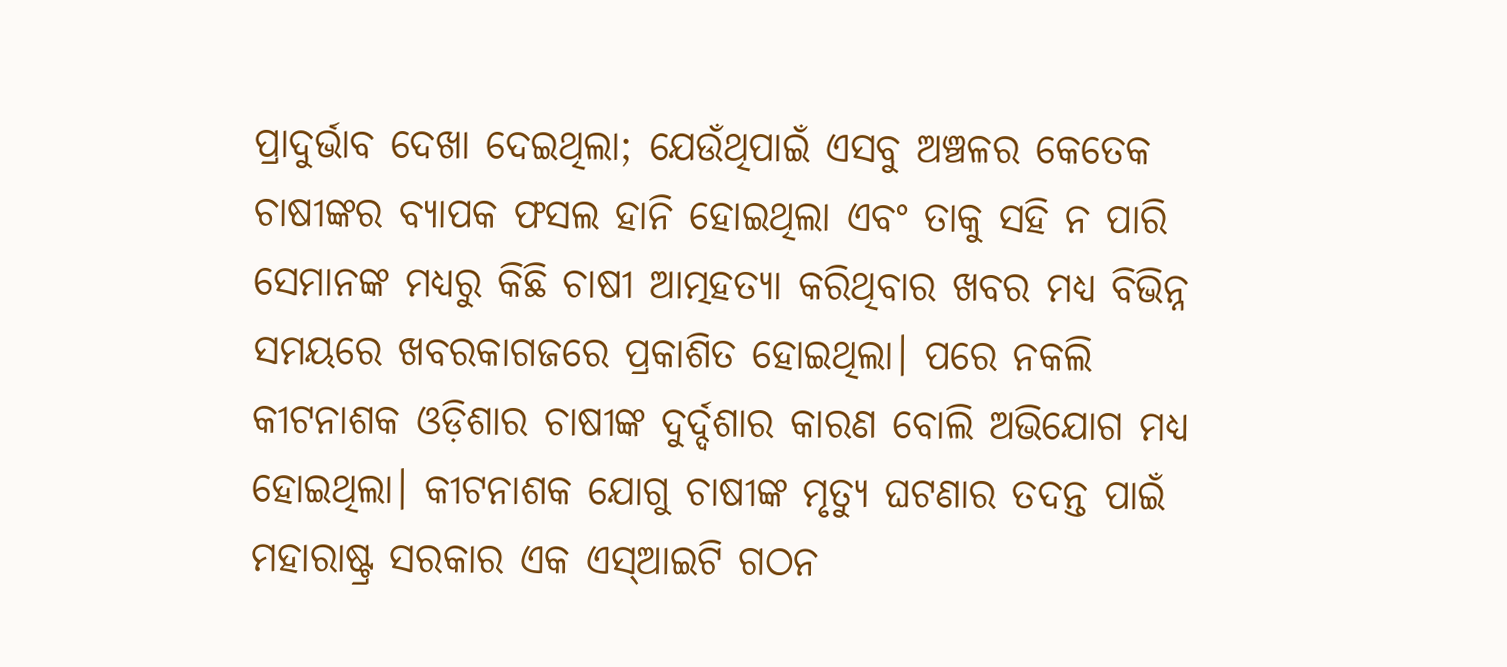ପ୍ରାଦୁର୍ଭାବ ଦେଖା ଦେଇଥିଲା; ଯେଉଁଥିପାଇଁ ଏସବୁ ଅଞ୍ଚଳର କେତେକ ଚାଷୀଙ୍କର ବ୍ୟାପକ ଫସଲ ହାନି ହୋଇଥିଲା ଏବଂ ତାକୁ ସହି ନ ପାରି ସେମାନଙ୍କ ମଧ୍ୟରୁ କିଛି ଚାଷୀ ଆତ୍ମହତ୍ୟା କରିଥିବାର ଖବର ମଧ୍ୟ ବିଭିନ୍ନ ସମୟରେ ଖବରକାଗଜରେ ପ୍ରକାଶିତ ହୋଇଥିଲା। ପରେ ନକଲି କୀଟନାଶକ ଓଡ଼ିଶାର ଚାଷୀଙ୍କ ଦୁର୍ଦ୍ଦଶାର କାରଣ ବୋଲି ଅଭିଯୋଗ ମଧ୍ୟ ହୋଇଥିଲା। କୀଟନାଶକ ଯୋଗୁ ଚାଷୀଙ୍କ ମୃତ୍ୟୁ ଘଟଣାର ତଦନ୍ତ ପାଇଁ ମହାରାଷ୍ଟ୍ର ସରକାର ଏକ ଏସ୍‌ଆଇଟି ଗଠନ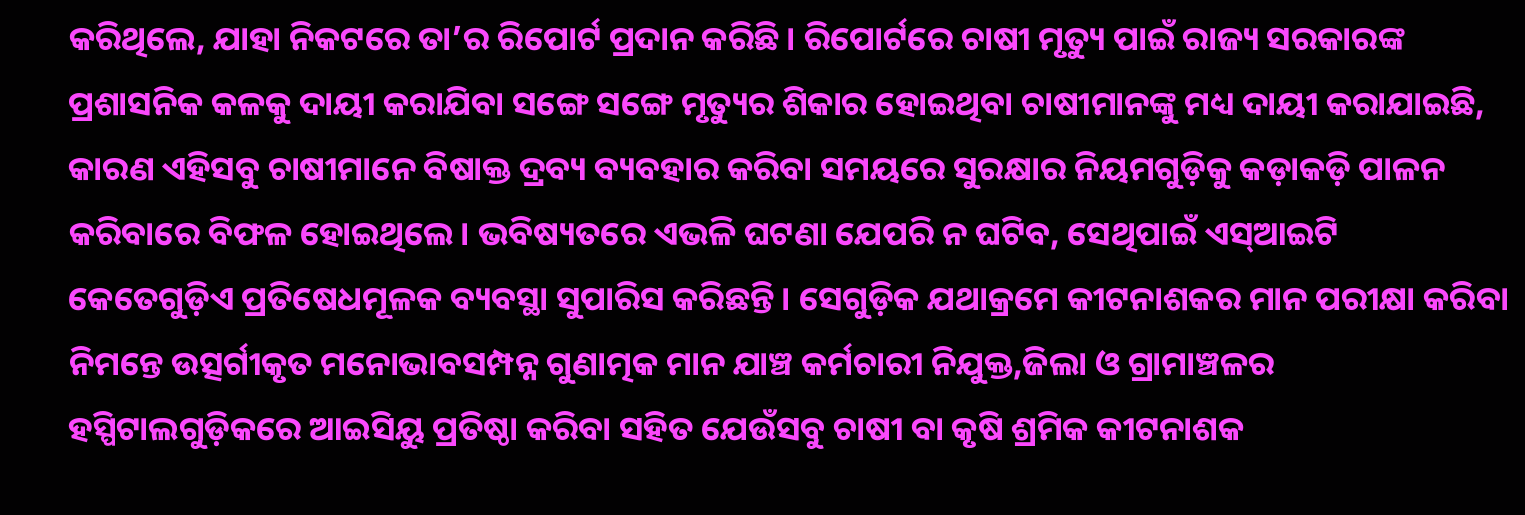କରିଥିଲେ, ଯାହା ନିକଟରେ ତା’ର ରିପୋର୍ଟ ପ୍ରଦାନ କରିଛି। ରିପୋର୍ଟରେ ଚାଷୀ ମୃତ୍ୟୁ ପାଇଁ ରାଜ୍ୟ ସରକାରଙ୍କ ପ୍ରଶାସନିକ କଳକୁ ଦାୟୀ କରାଯିବା ସଙ୍ଗେ ସଙ୍ଗେ ମୃତ୍ୟୁର ଶିକାର ହୋଇଥିବା ଚାଷୀମାନଙ୍କୁ ମଧ୍ୟ ଦାୟୀ କରାଯାଇଛି, କାରଣ ଏହିସବୁ ଚାଷୀମାନେ ବିଷାକ୍ତ ଦ୍ରବ୍ୟ ବ୍ୟବହାର କରିବା ସମୟରେ ସୁରକ୍ଷାର ନିୟମଗୁଡ଼ିକୁ କଡ଼ାକଡ଼ି ପାଳନ କରିବାରେ ବିଫଳ ହୋଇଥିଲେ। ଭବିଷ୍ୟତରେ ଏଭଳି ଘଟଣା ଯେପରି ନ ଘଟିବ, ସେଥିପାଇଁ ଏସ୍‌ଆଇଟି କେତେଗୁଡ଼ିଏ ପ୍ରତିଷେଧମୂଳକ ବ୍ୟବସ୍ଥା ସୁପାରିସ କରିଛନ୍ତି। ସେଗୁଡ଼ିକ ଯଥାକ୍ରମେ କୀଟନାଶକର ମାନ ପରୀକ୍ଷା କରିବା ନିମନ୍ତେ ଉତ୍ସର୍ଗୀକୃତ ମନୋଭାବସମ୍ପନ୍ନ ଗୁଣାତ୍ମକ ମାନ ଯାଞ୍ଚ କର୍ମଚାରୀ ନିଯୁକ୍ତ,ଜିଲା ଓ ଗ୍ରାମାଞ୍ଚଳର ହସ୍ପିଟାଲଗୁଡ଼ିକରେ ଆଇସିୟୁ ପ୍ରତିଷ୍ଠା କରିବା ସହିତ ଯେଉଁସବୁ ଚାଷୀ ବା କୃଷି ଶ୍ରମିକ କୀଟନାଶକ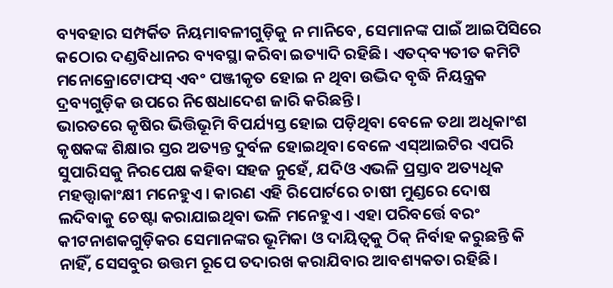ବ୍ୟବହାର ସମ୍ପର୍କିତ ନିୟମାବଳୀଗୁଡ଼ିକୁ ନ ମାନିବେ, ସେମାନଙ୍କ ପାଇଁ ଆଇପିସିରେ କଠୋର ଦଣ୍ଡବିଧାନର ବ୍ୟବସ୍ଥା କରିବା ଇତ୍ୟାଦି ରହିଛି। ଏତଦ୍‌ବ୍ୟତୀତ କମିଟି ମନୋକ୍ରୋଟୋଫସ୍‌ ଏବଂ ପଞ୍ଜୀକୃତ ହୋଇ ନ ଥିବା ଉଦ୍ଭିଦ ବୃଦ୍ଧି ନିୟନ୍ତ୍ରକ ଦ୍ରବ୍ୟଗୁଡ଼ିକ ଉପରେ ନିଷେଧାଦେଶ ଜାରି କରିଛନ୍ତି।
ଭାରତରେ କୃଷିର ଭିତ୍ତିଭୂମି ବିପର୍ଯ୍ୟସ୍ତ ହୋଇ ପଡ଼ିଥିବା ବେଳେ ତଥା ଅଧିକାଂଶ କୃଷକଙ୍କ ଶିକ୍ଷାର ସ୍ତର ଅତ୍ୟନ୍ତ ଦୁର୍ବଳ ହୋଇଥିବା ବେଳେ ଏସ୍‌ଆଇଟିର ଏପରି ସୁପାରିସକୁ ନିରପେକ୍ଷ କହିବା ସହଜ ନୁହେଁ, ଯଦିଓ ଏଭଳି ପ୍ରସ୍ତାବ ଅତ୍ୟଧିକ ମହତ୍ତ୍ୱାକାଂକ୍ଷୀ ମନେହୁଏ। କାରଣ ଏହି ରିପୋର୍ଟରେ ଚାଷୀ ମୁଣ୍ଡରେ ଦୋଷ ଲଦିବାକୁ ଚେଷ୍ଟା କରାଯାଇଥିବା ଭଳି ମନେହୁଏ। ଏହା ପରିବର୍ତ୍ତେ ବରଂ କୀଟନାଶକଗୁଡ଼ିକର ସେମାନଙ୍କର ଭୂମିକା ଓ ଦାୟିତ୍ୱକୁ ଠିକ୍‌ ନିର୍ବାହ କରୁଛନ୍ତି କି ନାହିଁ, ସେସବୁର ଉତ୍ତମ ରୂପେ ତଦାରଖ କରାଯିବାର ଆବଶ୍ୟକତା ରହିଛି।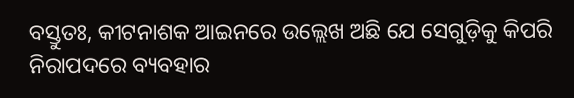ବସ୍ତୁତଃ, କୀଟନାଶକ ଆଇନରେ ଉଲ୍ଲେଖ ଅଛି ଯେ ସେଗୁଡ଼ିକୁ କିପରି ନିରାପଦରେ ବ୍ୟବହାର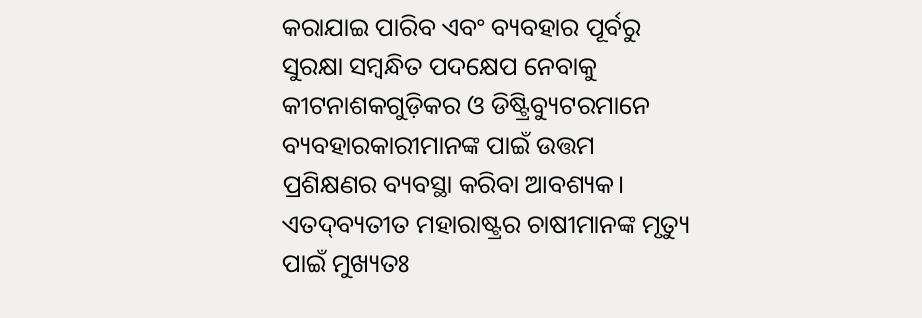କରାଯାଇ ପାରିବ ଏବଂ ବ୍ୟବହାର ପୂର୍ବରୁ ସୁରକ୍ଷା ସମ୍ବନ୍ଧିତ ପଦକ୍ଷେପ ନେବାକୁ କୀଟନାଶକଗୁଡ଼ିକର ଓ ଡିଷ୍ଟ୍ରିବ୍ୟୁଟରମାନେ ବ୍ୟବହାରକାରୀମାନଙ୍କ ପାଇଁ ଉତ୍ତମ ପ୍ରଶିକ୍ଷଣର ବ୍ୟବସ୍ଥା କରିବା ଆବଶ୍ୟକ। ଏତଦ୍‌ବ୍ୟତୀତ ମହାରାଷ୍ଟ୍ରର ଚାଷୀମାନଙ୍କ ମୃତ୍ୟୁ ପାଇଁ ମୁଖ୍ୟତଃ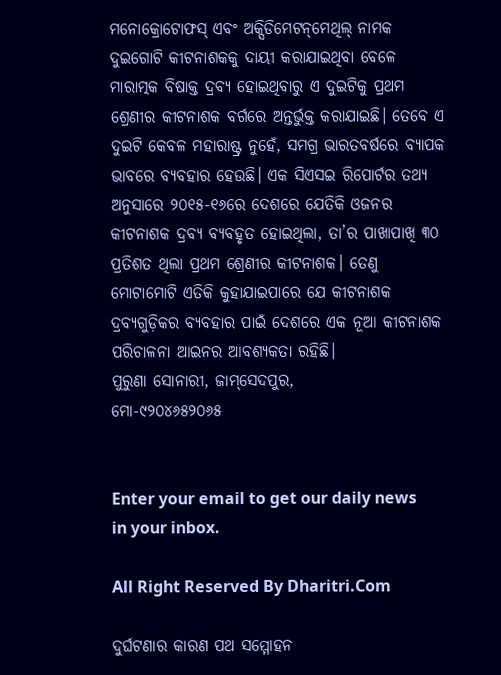ମନୋକ୍ରୋଟୋଫସ୍‌ ଏବଂ ଅକ୍ସିଡିମେଟନ୍‌ମେଥିଲ୍‌ ନାମକ ଦୁଇଗୋଟି କୀଟନାଶକକୁ ଦାୟୀ କରାଯାଇଥିବା ବେଳେ ମାରାତ୍ମକ ବିଷାକ୍ତ ଦ୍ରବ୍ୟ ହୋଇଥିବାରୁ ଏ ଦୁଇଟିକୁ ପ୍ରଥମ ଶ୍ରେଣୀର କୀଟନାଶକ ବର୍ଗରେ ଅନ୍ତର୍ଭୁକ୍ତ କରାଯାଇଛି। ତେବେ ଏ ଦୁଇଟି କେବଳ ମହାରାଷ୍ଟ୍ର ନୁହେଁ, ସମଗ୍ର ଭାରତବର୍ଷରେ ବ୍ୟାପକ ଭାବରେ ବ୍ୟବହାର ହେଉଛି। ଏକ ସିଏସଇ ରିପୋର୍ଟର ତଥ୍ୟ ଅନୁସାରେ ୨୦୧୫-୧୬ରେ ଦେଶରେ ଯେତିକି ଓଜନର କୀଟନାଶକ ଦ୍ରବ୍ୟ ବ୍ୟବହୃତ ହୋଇଥିଲା, ତା’ର ପାଖାପାଖି ୩୦ ପ୍ରତିଶତ ଥିଲା ପ୍ରଥମ ଶ୍ରେଣୀର କୀଟନାଶକ। ତେଣୁ ମୋଟାମୋଟି ଏତିକି କୁହାଯାଇପାରେ ଯେ କୀଟନାଶକ ଦ୍ରବ୍ୟଗୁଡ଼ିକର ବ୍ୟବହାର ପାଇଁ ଦେଶରେ ଏକ ନୂଆ କୀଟନାଶକ ପରିଚାଳନା ଆଇନର ଆବଶ୍ୟକତା ରହିଛି।
ପୁରୁଣା ସୋନାରୀ, ଜାମ୍‌ସେଦପୁର,
ମୋ-୯୨୦୪୬୫୨୦୬୫


Enter your email to get our daily news in your inbox.

All Right Reserved By Dharitri.Com

ଦୁର୍ଘଟଣାର କାରଣ ପଥ ସମ୍ମୋହନ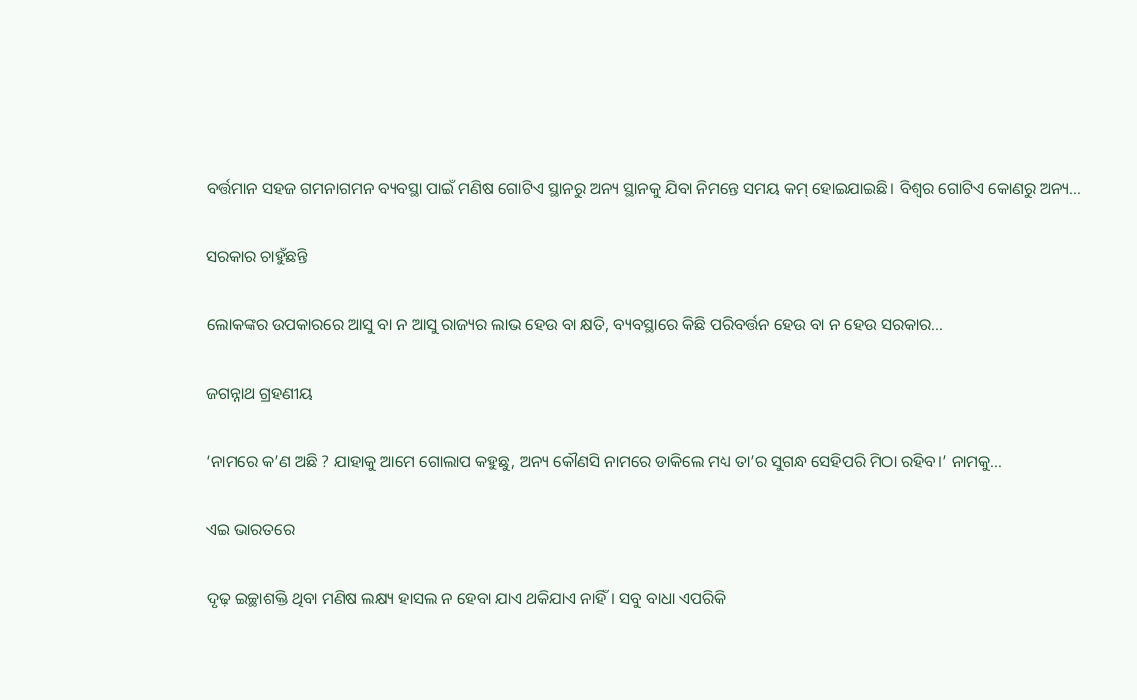ବର୍ତ୍ତମାନ ସହଜ ଗମନାଗମନ ବ୍ୟବସ୍ଥା ପାଇଁ ମଣିଷ ଗୋଟିଏ ସ୍ଥାନରୁ ଅନ୍ୟ ସ୍ଥାନକୁ ଯିବା ନିମନ୍ତେ ସମୟ କମ୍‌ ହୋଇଯାଇଛି। ବିଶ୍ୱର ଗୋଟିଏ କୋଣରୁ ଅନ୍ୟ...

ସରକାର ଚାହୁଁଛନ୍ତି

ଲୋକଙ୍କର ଉପକାରରେ ଆସୁ ବା ନ ଆସୁ ରାଜ୍ୟର ଲାଭ ହେଉ ବା କ୍ଷତି, ବ୍ୟବସ୍ଥାରେ କିଛି ପରିବର୍ତ୍ତନ ହେଉ ବା ନ ହେଉ ସରକାର...

ଜଗନ୍ନାଥ ଗ୍ରହଣୀୟ

‘ନାମରେ କ’ଣ ଅଛି ? ଯାହାକୁ ଆମେ ଗୋଲାପ କହୁଛୁ, ଅନ୍ୟ କୌଣସି ନାମରେ ଡାକିଲେ ମଧ୍ୟ ତା’ର ସୁଗନ୍ଧ ସେହିପରି ମିଠା ରହିବ।’ ନାମକୁ...

ଏଇ ଭାରତରେ

ଦୃଢ଼ ଇଚ୍ଛାଶକ୍ତି ଥିବା ମଣିଷ ଲକ୍ଷ୍ୟ ହାସଲ ନ ହେବା ଯାଏ ଥକିଯାଏ ନାହିଁ। ସବୁ ବାଧା ଏପରିକି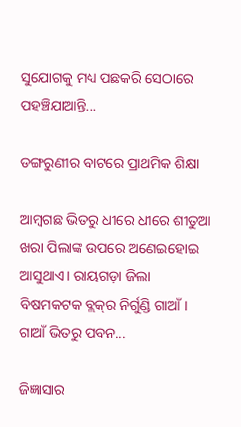ସୁଯୋଗକୁ ମଧ୍ୟ ପଛକରି ସେଠାରେ ପହଞ୍ଚିଯାଆନ୍ତି...

ଡଙ୍ଗରୁଣୀର ବାଟରେ ପ୍ରାଥମିକ ଶିକ୍ଷା

ଆମ୍ବଗଛ ଭିତରୁ ଧୀରେ ଧୀରେ ଶୀତୁଆ ଖରା ପିଲାଙ୍କ ଉପରେ ଅଣେଇହୋଇ ଆସୁଥାଏ। ରାୟଗଡ଼ା ଜିଲା ବିଷମକଟକ ବ୍ଲକ୍‌ର ନିର୍ଗୁଣ୍ଡି ଗାଆଁ। ଗାଆଁ ଭିତରୁ ପବନ...

ଜିଜ୍ଞାସାର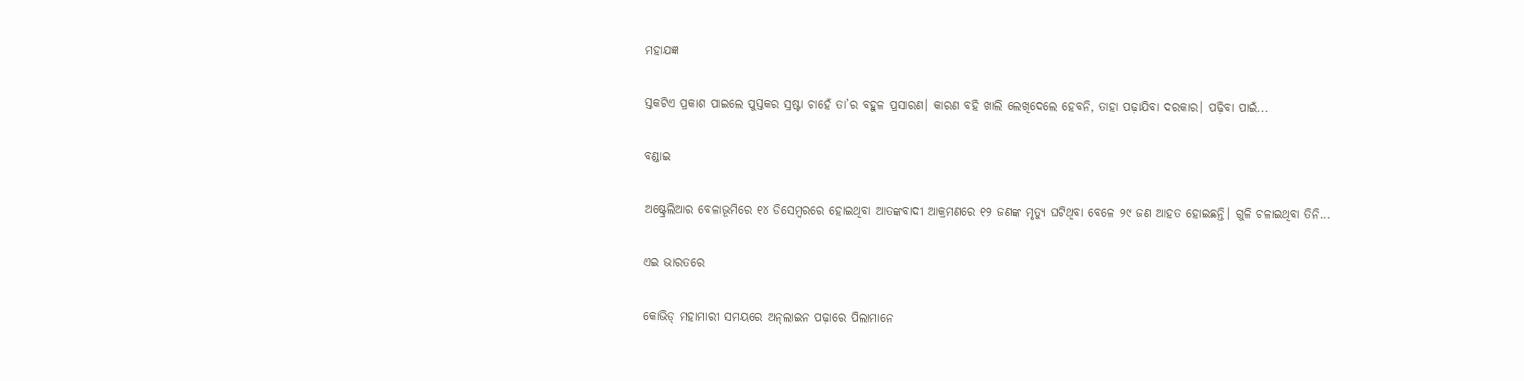ମହାଯଜ୍ଞ

ସ୍ତକଟିଏ ପ୍ରକାଶ ପାଇଲେ ପୁସ୍ତକର ସ୍ରଷ୍ଟା ଚାହେଁ ତା’ର ବହୁଳ ପ୍ରସାରଣ। କାରଣ ବହି ଖାଲି ଲେଖିଦେଲେ ହେବନି, ତାହା ପଢ଼ାଯିବା ଦରକାର। ପଢ଼ିବା ପାଇଁ...

ବଣ୍ଡାଇ

ଅଷ୍ଟ୍ରେଲିଆର ବେଳାଭୂମିରେ ୧୪ ଡିସେମ୍ବରରେ ହୋଇଥିବା ଆତଙ୍କବାଦୀ ଆକ୍ରମଣରେ ୧୨ ଜଣଙ୍କ ମୃତ୍ୟୁ ଘଟିଥିବା ବେଳେ ୨୯ ଜଣ ଆହତ ହୋଇଛନ୍ତି। ଗୁଳି ଚଳାଇଥିବା ତିନି...

ଏଇ ଭାରତରେ

କୋଭିଡ୍‌ ମହାମାରୀ ସମୟରେ ଅନ୍‌ଲାଇନ ପଢ଼ାରେ ପିଲାମାନେ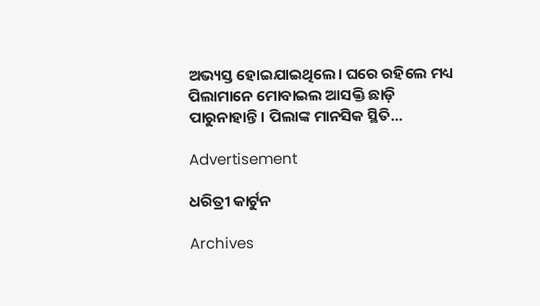ଅଭ୍ୟସ୍ତ ହୋଇଯାଇଥିଲେ। ଘରେ ରହିଲେ ମଧ୍ୟ ପିଲାମାନେ ମୋବାଇଲ ଆସକ୍ତି ଛାଡ଼ି ପାରୁନାହାନ୍ତି। ପିଲାଙ୍କ ମାନସିକ ସ୍ଥିତି...

Advertisement

ଧରିତ୍ରୀ କାର୍ଟୁନ

Archives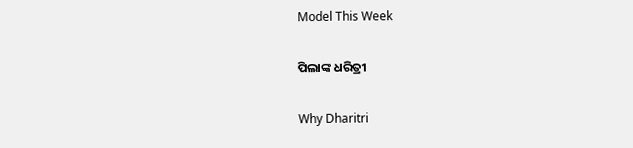Model This Week

ପିଲାଙ୍କ ଧରିତ୍ରୀ

Why Dharitri